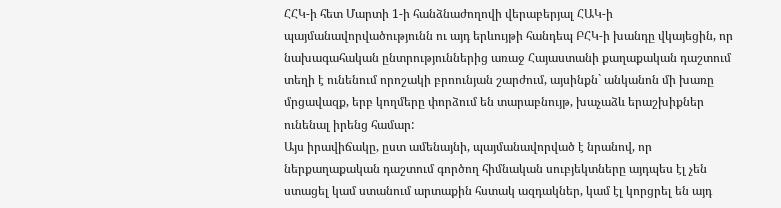ՀՀԿ-ի հետ Մարտի 1-ի հանձնաժողովի վերաբերյալ ՀԱԿ-ի պայմանավորվածությունն ու այդ երևույթի հանդեպ ԲՀԿ-ի խանդը վկայեցին, որ նախագահական ընտրություններից առաջ Հայաստանի քաղաքական դաշտում տեղի է ունենում որոշակի բրոունյան շարժում, այսինքն` անկանոն մի խառը մրցավազք, երբ կողմերը փորձում են տարաբնույթ, խաչաձև երաշխիքներ ունենալ իրենց համար:
Այս իրավիճակը, ըստ ամենայնի, պայմանավորված է նրանով, որ ներքաղաքական դաշտում գործող հիմնական սուբյեկտները այդպես էլ չեն ստացել կամ ստանում արտաքին հստակ ազդակներ, կամ էլ կորցրել են այդ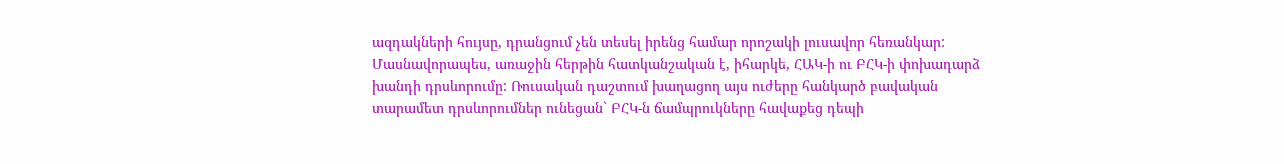ազդակների հույսը, դրանցում չեն տեսել իրենց համար որոշակի լուսավոր հեռանկար: Մասնավորապես, առաջին հերթին հատկանշական է, իհարկե, ՀԱԿ-ի ու ԲՀԿ-ի փոխադարձ խանդի դրսևորումը: Ռուսական դաշտում խաղացող այս ուժերը հանկարծ բավական տարամետ դրսևորումներ ունեցան` ԲՀԿ-ն ճամպրուկները հավաքեց դեպի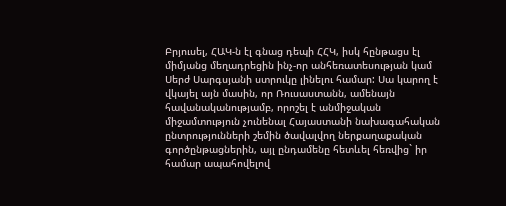Բրյուսել, ՀԱԿ-ն էլ գնաց դեպի ՀՀԿ, իսկ հընթացս էլ միմյանց մեղադրեցին ինչ-որ անհեռատեսության կամ Սերժ Սարգսյանի ստրուկը լինելու համար: Սա կարող է վկայել այն մասին, որ Ռուսաստանն, ամենայն հավանականությամբ, որոշել է անմիջական միջամտություն չունենալ Հայաստանի նախագահական ընտրությունների շեմին ծավալվող ներքաղաքական գործընթացներին, այլ ընդամենը հետևել հեռվից` իր համար ապահովելով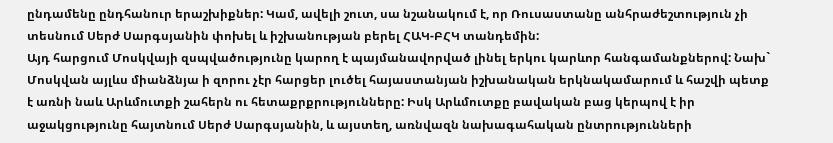ընդամենը ընդհանուր երաշխիքներ: Կամ, ավելի շուտ, սա նշանակում է, որ Ռուսաստանը անհրաժեշտություն չի տեսնում Սերժ Սարգսյանին փոխել և իշխանության բերել ՀԱԿ-ԲՀԿ տանդեմին:
Այդ հարցում Մոսկվայի զսպվածությունը կարող է պայմանավորված լինել երկու կարևոր հանգամանքներով: Նախ` Մոսկվան այլևս միանձնյա ի զորու չէր հարցեր լուծել հայաստանյան իշխանական երկնակամարում և հաշվի պետք է առնի նաև Արևմուտքի շահերն ու հետաքրքրությունները: Իսկ Արևմուտքը բավական բաց կերպով է իր աջակցությունը հայտնում Սերժ Սարգսյանին, և այստեղ, առնվազն նախագահական ընտրությունների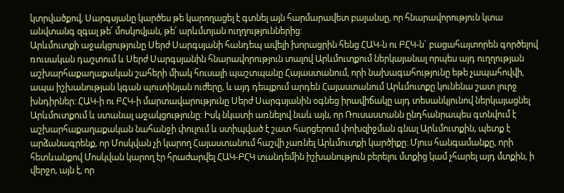կտրվածքով, Սարգսյանը կարծես թե կարողացել է գտնել այն հարմարավետ բալանսը, որ հնարավորություն կտա անվտանգ զգալ թե՛ մոսկովյան, թե՛ արևմտյան ուղղություններից:
Արևմուտքի աջակցությունը Սերժ Սարգսյանի հանդեպ ավելի խորացրին հենց ՀԱԿ-ն ու ԲՀԿ-ն` բացահայտորեն գործելով ռուսական դաշտում և Սերժ Սարգսյանին հնարավորություն տալով Արևմուտքում ներկայանալ որպես այդ ուղղության աշխարհաքաղաքական շահերի միակ հուսալի պաշտպանը Հայաստանում, որի նախագահությունը եթե չապահովվի, ապա իշխանության կգան պուտինյան ուժերը, և այդ դեպքում արդեն Հայաստանում Արևմուտքը կունենա շատ լուրջ խնդիրներ: ՀԱԿ-ի ու ԲՀԿ-ի մարտավարությունը Սերժ Սարգսյանին օգնեց իրավիճակը այդ տեսանկյունով ներկայացնել Արևմուտքում և ստանալ աջակցությունը: Իսկ նկատի առնելով նաև այն, որ Ռուսաստանն ընդհանրապես գտնվում է աշխարհաքաղաքական նահանջի փուլում և ստիպված է շատ հարցերում փոխզիջման գնալ Արևմուտքին, պետք է արձանագրենք, որ Մոսկվան չի կարող Հայաստանում հաշվի չառնել Արևմուտքի կարծիքը: Մյուս հանգամանքը, որի հետևանքով Մոսկվան կարող էր հրաժարվել ՀԱԿ-ԲՀԿ տանդեմին իշխանություն բերելու մտքից կամ չհարել այդ մտքին, ի վերջո, այն է, որ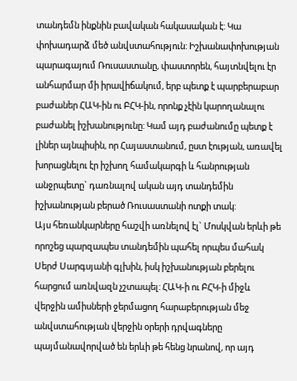տանդեմն ինքնին բավական հակասական է: Կա փոխադարձ մեծ անվստահություն: Իշխանափոխության պարագայում Ռուսաստանը, փաստորեն, հայտնվելու էր անհարմար մի իրավիճակում, երբ պետք է պարբերաբար բաժաներ ՀԱԿ-ին ու ԲՀԿ-ին, որոնք չէին կարողանալու բաժանել իշխանությունը: Կամ այդ բաժանումը պետք է լիներ այնպիսին, որ Հայաստանում, ըստ էության, առավել խորացնելու էր իշխող համակարգի և հանրության անջրպետը` դառնալով ական այդ տանդեմին իշխանության բերած Ռուսաստանի ոտքի տակ:
Այս հեռանկարները հաշվի առնելով էլ` Մոսկվան երևի թե որոշեց պարզապես տանդեմին պահել որպես մահակ Սերժ Սարգսյանի գլխին, իսկ իշխանության բերելու հարցում առնվազն չշտապել: ՀԱԿ-ի ու ԲՀԿ-ի միջև վերջին ամիսների ջերմացող հարաբերության մեջ անվստահության վերջին օրերի դրվագները պայմանավորված են երևի թե հենց նրանով, որ այդ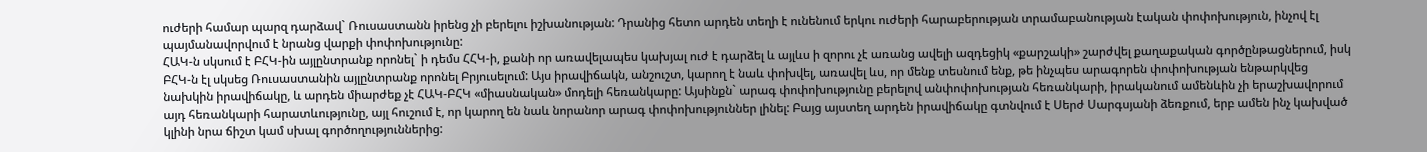ուժերի համար պարզ դարձավ` Ռուսաստանն իրենց չի բերելու իշխանության: Դրանից հետո արդեն տեղի է ունենում երկու ուժերի հարաբերության տրամաբանության էական փոփոխություն, ինչով էլ պայմանավորվում է նրանց վարքի փոփոխությունը:
ՀԱԿ-ն սկսում է ԲՀԿ-ին այլընտրանք որոնել` ի դեմս ՀՀԿ-ի, քանի որ առավելապես կախյալ ուժ է դարձել և այլևս ի զորու չէ առանց ավելի ազդեցիկ «քարշակի» շարժվել քաղաքական գործընթացներում, իսկ ԲՀԿ-ն էլ սկսեց Ռուսաստանին այլընտրանք որոնել Բրյուսելում: Այս իրավիճակն, անշուշտ, կարող է նաև փոխվել, առավել ևս, որ մենք տեսնում ենք, թե ինչպես արագորեն փոփոխության ենթարկվեց նախկին իրավիճակը, և արդեն միարժեք չէ ՀԱԿ-ԲՀԿ «միասնական» մոդելի հեռանկարը: Այսինքն` արագ փոփոխությունը բերելով անփոփոխության հեռանկարի, իրականում ամենևին չի երաշխավորում այդ հեռանկարի հարատևությունը, այլ հուշում է, որ կարող են նաև նորանոր արագ փոփոխություններ լինել: Բայց այստեղ արդեն իրավիճակը գտնվում է Սերժ Սարգսյանի ձեռքում, երբ ամեն ինչ կախված կլինի նրա ճիշտ կամ սխալ գործողություններից: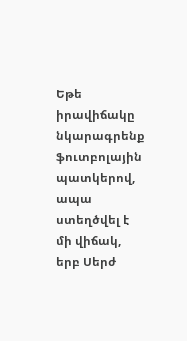Եթե իրավիճակը նկարագրենք ֆուտբոլային պատկերով, ապա ստեղծվել է մի վիճակ, երբ Սերժ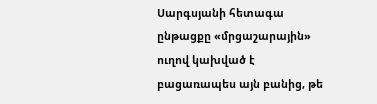Սարգսյանի հետագա ընթացքը «մրցաշարային» ուղով կախված է բացառապես այն բանից, թե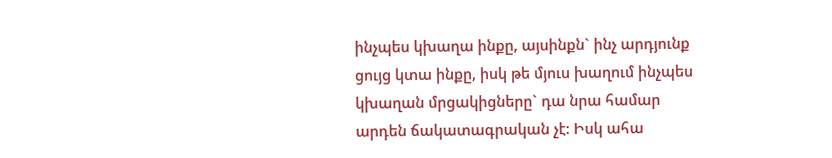ինչպես կխաղա ինքը, այսինքն` ինչ արդյունք ցույց կտա ինքը, իսկ թե մյուս խաղում ինչպես կխաղան մրցակիցները` դա նրա համար արդեն ճակատագրական չէ: Իսկ ահա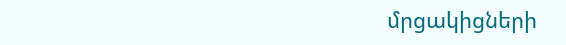մրցակիցների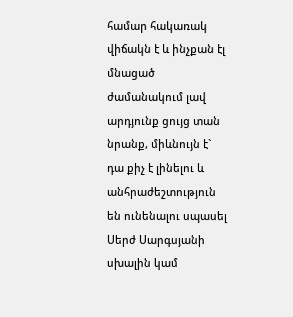համար հակառակ վիճակն է և ինչքան էլ մնացած ժամանակում լավ արդյունք ցույց տան նրանք, միևնույն է` դա քիչ է լինելու և անհրաժեշտություն են ունենալու սպասել Սերժ Սարգսյանի սխալին կամ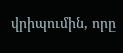վրիպումին, որը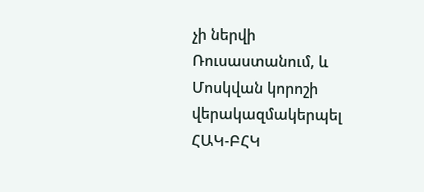չի ներվի Ռուսաստանում, և Մոսկվան կորոշի վերակազմակերպել ՀԱԿ-ԲՀԿ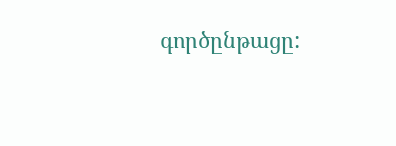գործընթացը: